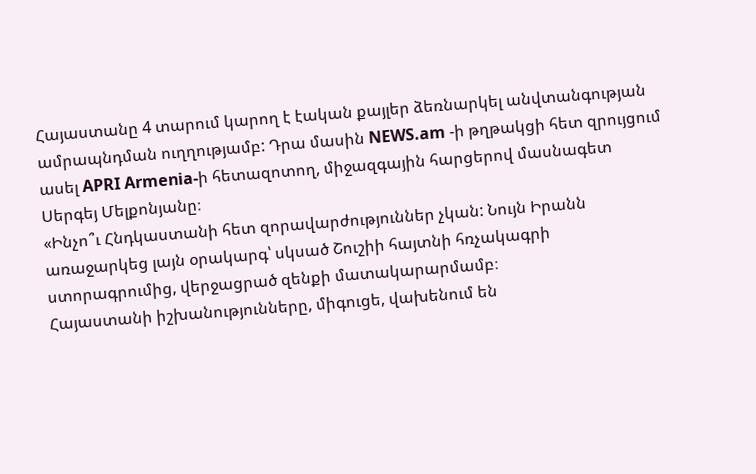Հայաստանը 4 տարում կարող է էական քայլեր ձեռնարկել անվտանգության ամրապնդման ուղղությամբ: Դրա մասին NEWS.am -ի թղթակցի հետ զրույցում ասել APRI Armenia-ի հետազոտող, միջազգային հարցերով մասնագետ Սերգեյ Մելքոնյանը։
«Ինչո՞ւ Հնդկաստանի հետ զորավարժություններ չկան: Նույն Իրանն առաջարկեց լայն օրակարգ՝ սկսած Շուշիի հայտնի հռչակագրի ստորագրումից, վերջացրած զենքի մատակարարմամբ։
Հայաստանի իշխանությունները, միգուցե, վախենում են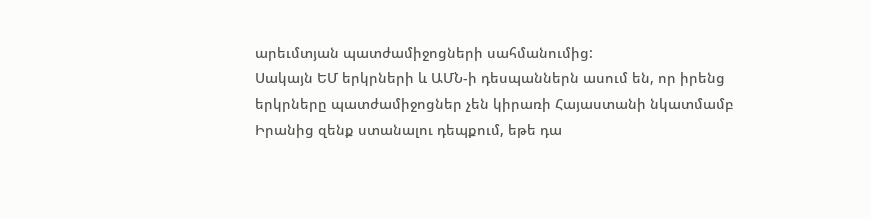արեւմտյան պատժամիջոցների սահմանումից:
Սակայն ԵՄ երկրների և ԱՄՆ-ի դեսպաններն ասում են, որ իրենց երկրները պատժամիջոցներ չեն կիրառի Հայաստանի նկատմամբ Իրանից զենք ստանալու դեպքում, եթե դա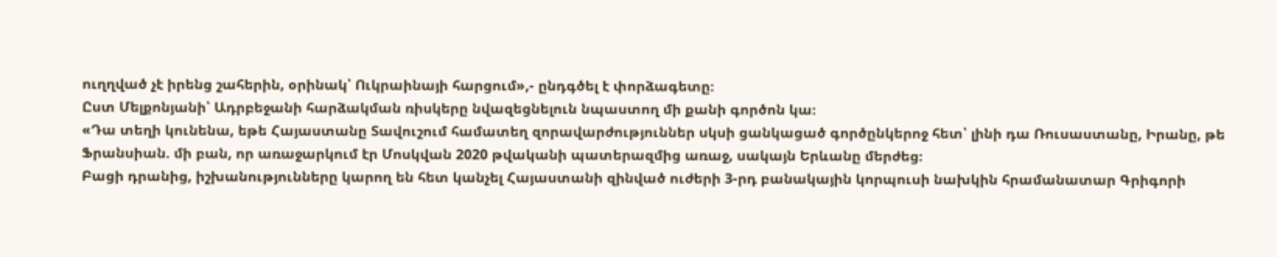ուղղված չէ իրենց շահերին, օրինակ՝ Ուկրաինայի հարցում»,- ընդգծել է փորձագետը։
Ըստ Մելքոնյանի՝ Ադրբեջանի հարձակման ռիսկերը նվազեցնելուն նպաստող մի քանի գործոն կա։
«Դա տեղի կունենա, եթե Հայաստանը Տավուշում համատեղ զորավարժություններ սկսի ցանկացած գործընկերոջ հետ՝ լինի դա Ռուսաստանը, Իրանը, թե Ֆրանսիան. մի բան, որ առաջարկում էր Մոսկվան 2020 թվականի պատերազմից առաջ, սակայն Երևանը մերժեց։
Բացի դրանից, իշխանությունները կարող են հետ կանչել Հայաստանի զինված ուժերի 3-րդ բանակային կորպուսի նախկին հրամանատար Գրիգորի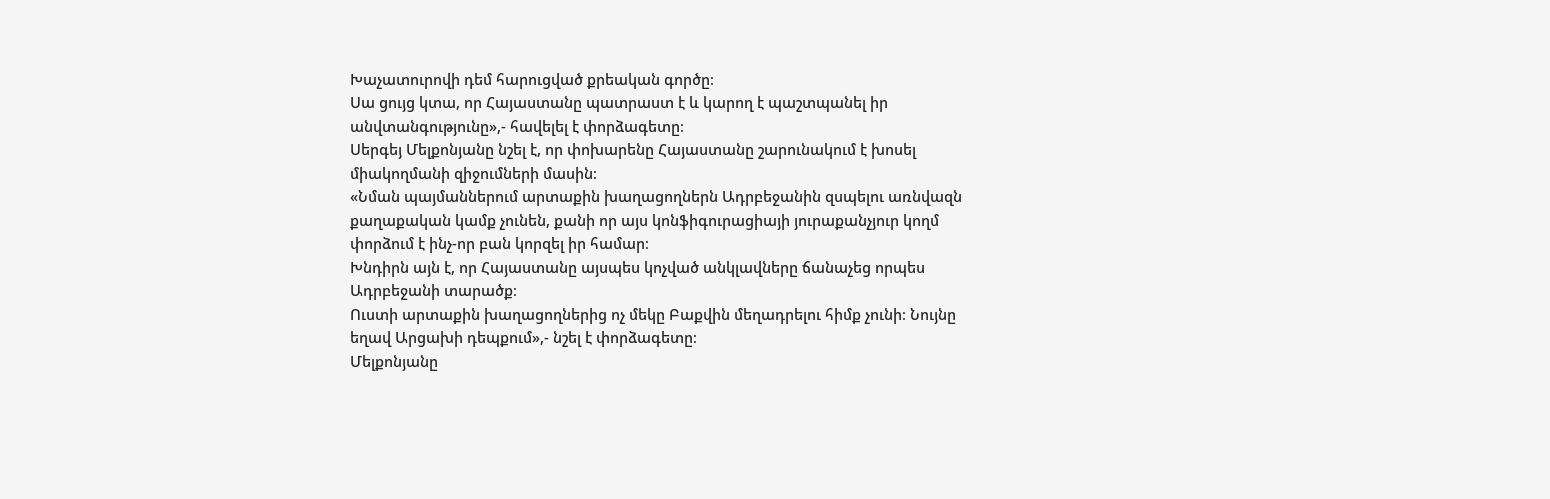Խաչատուրովի դեմ հարուցված քրեական գործը։
Սա ցույց կտա, որ Հայաստանը պատրաստ է և կարող է պաշտպանել իր անվտանգությունը»,- հավելել է փորձագետը։
Սերգեյ Մելքոնյանը նշել է, որ փոխարենը Հայաստանը շարունակում է խոսել միակողմանի զիջումների մասին։
«Նման պայմաններում արտաքին խաղացողներն Ադրբեջանին զսպելու առնվազն քաղաքական կամք չունեն, քանի որ այս կոնֆիգուրացիայի յուրաքանչյուր կողմ փորձում է ինչ-որ բան կորզել իր համար։
Խնդիրն այն է, որ Հայաստանը այսպես կոչված անկլավները ճանաչեց որպես Ադրբեջանի տարածք։
Ուստի արտաքին խաղացողներից ոչ մեկը Բաքվին մեղադրելու հիմք չունի։ Նույնը եղավ Արցախի դեպքում»,- նշել է փորձագետը։
Մելքոնյանը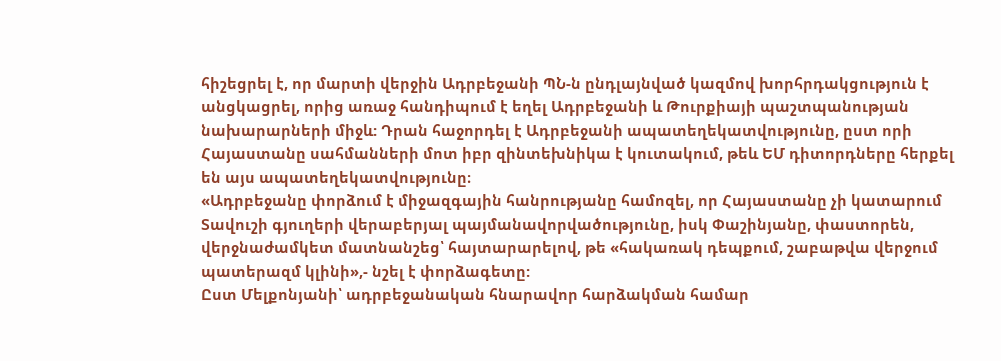հիշեցրել է, որ մարտի վերջին Ադրբեջանի ՊՆ-ն ընդլայնված կազմով խորհրդակցություն է անցկացրել, որից առաջ հանդիպում է եղել Ադրբեջանի և Թուրքիայի պաշտպանության նախարարների միջև: Դրան հաջորդել է Ադրբեջանի ապատեղեկատվությունը, ըստ որի Հայաստանը սահմանների մոտ իբր զինտեխնիկա է կուտակում, թեև ԵՄ դիտորդները հերքել են այս ապատեղեկատվությունը։
«Ադրբեջանը փորձում է միջազգային հանրությանը համոզել, որ Հայաստանը չի կատարում Տավուշի գյուղերի վերաբերյալ պայմանավորվածությունը, իսկ Փաշինյանը, փաստորեն, վերջնաժամկետ մատնանշեց՝ հայտարարելով, թե «հակառակ դեպքում, շաբաթվա վերջում պատերազմ կլինի»,- նշել է փորձագետը:
Ըստ Մելքոնյանի՝ ադրբեջանական հնարավոր հարձակման համար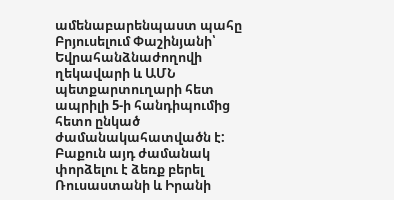ամենաբարենպաստ պահը Բրյուսելում Փաշինյանի՝ Եվրահանձնաժողովի ղեկավարի և ԱՄՆ պետքարտուղարի հետ ապրիլի 5-ի հանդիպումից հետո ընկած ժամանակահատվածն է: Բաքուն այդ ժամանակ փորձելու է ձեռք բերել Ռուսաստանի և Իրանի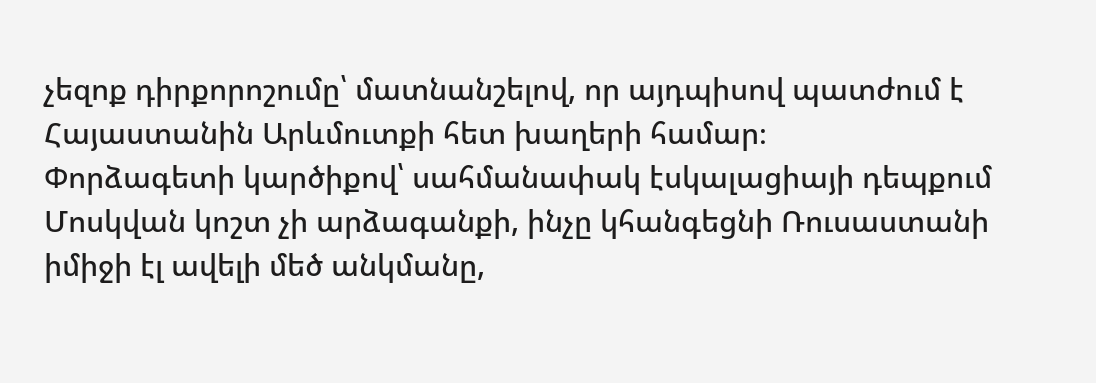չեզոք դիրքորոշումը՝ մատնանշելով, որ այդպիսով պատժում է Հայաստանին Արևմուտքի հետ խաղերի համար։
Փորձագետի կարծիքով՝ սահմանափակ էսկալացիայի դեպքում Մոսկվան կոշտ չի արձագանքի, ինչը կհանգեցնի Ռուսաստանի իմիջի էլ ավելի մեծ անկմանը,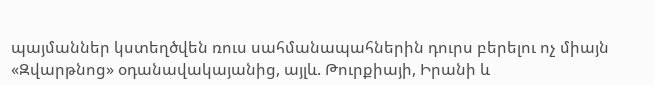պայմաններ կստեղծվեն ռուս սահմանապահներին դուրս բերելու ոչ միայն «Զվարթնոց» օդանավակայանից, այլև. Թուրքիայի, Իրանի և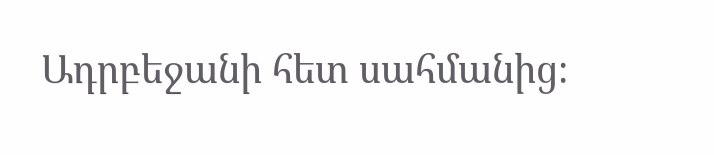Ադրբեջանի հետ սահմանից։